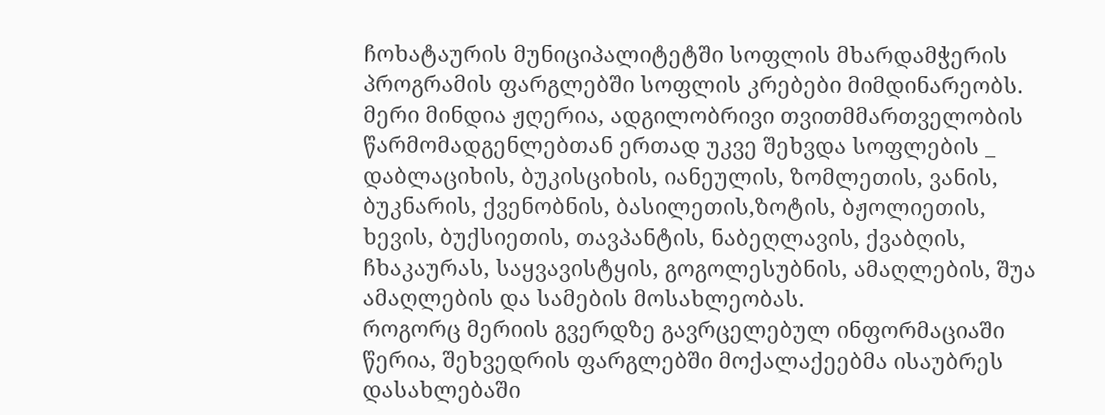ჩოხატაურის მუნიციპალიტეტში სოფლის მხარდამჭერის პროგრამის ფარგლებში სოფლის კრებები მიმდინარეობს.
მერი მინდია ჟღერია, ადგილობრივი თვითმმართველობის წარმომადგენლებთან ერთად უკვე შეხვდა სოფლების _ დაბლაციხის, ბუკისციხის, იანეულის, ზომლეთის, ვანის, ბუკნარის, ქვენობნის, ბასილეთის,ზოტის, ბჟოლიეთის, ხევის, ბუქსიეთის, თავპანტის, ნაბეღლავის, ქვაბღის, ჩხაკაურას, საყვავისტყის, გოგოლესუბნის, ამაღლების, შუა ამაღლების და სამების მოსახლეობას.
როგორც მერიის გვერდზე გავრცელებულ ინფორმაციაში წერია, შეხვედრის ფარგლებში მოქალაქეებმა ისაუბრეს დასახლებაში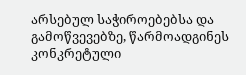არსებულ საჭიროებებსა და გამოწვევებზე, წარმოადგინეს კონკრეტული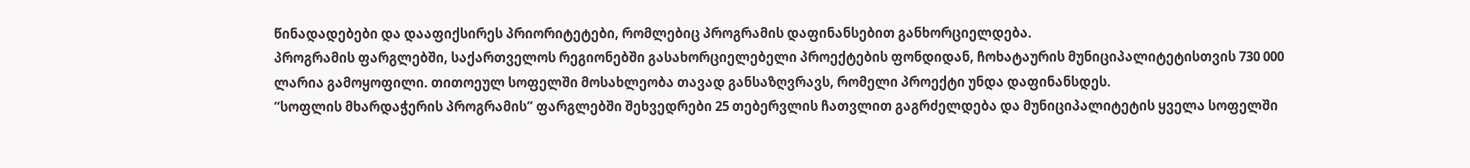წინადადებები და დააფიქსირეს პრიორიტეტები, რომლებიც პროგრამის დაფინანსებით განხორციელდება.
პროგრამის ფარგლებში, საქართველოს რეგიონებში გასახორციელებელი პროექტების ფონდიდან, ჩოხატაურის მუნიციპალიტეტისთვის 730 000 ლარია გამოყოფილი. თითოეულ სოფელში მოსახლეობა თავად განსაზღვრავს, რომელი პროექტი უნდა დაფინანსდეს.
“სოფლის მხარდაჭერის პროგრამის” ფარგლებში შეხვედრები 25 თებერვლის ჩათვლით გაგრძელდება და მუნიციპალიტეტის ყველა სოფელში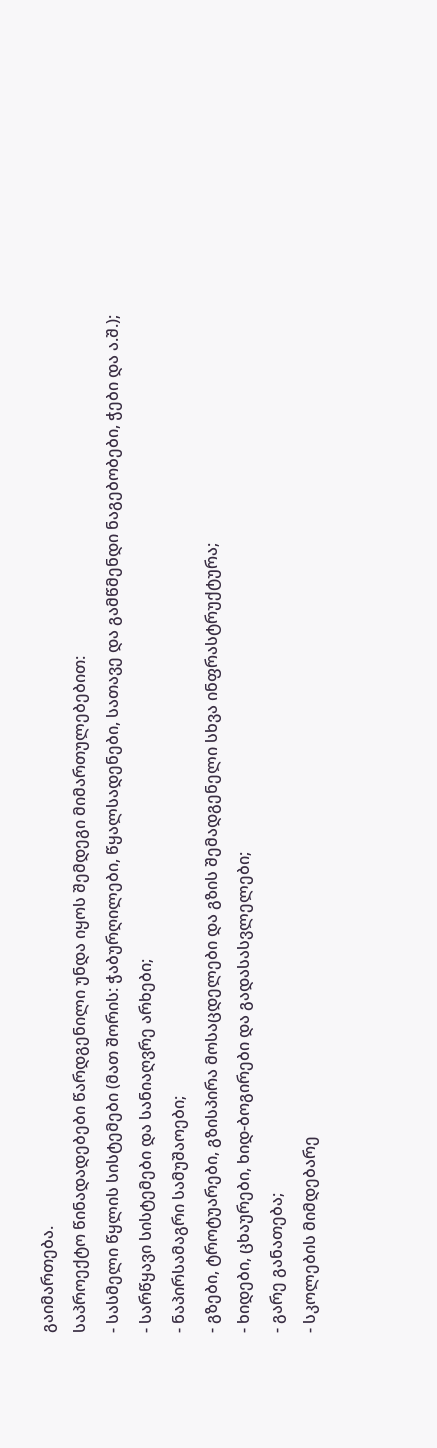გაიმართება.
საპროექტო წინადადებები წარდგენილი უნდა იყოს შემდეგი მიმართულებებით:
- სასმელი წყლის სისტემები (მათ შორის: ჭაბურღილები, წყალსადენები, სათავე და გამწმენდი ნაგებობები, ჭები და ა.შ.);
- სარწყავი სისტემები და სანიაღვრე არხები;
- ნაპირსამაგრი სამუშაოები;
- გზები, ტროტუარები, გზისპირა მოსაცდელები და გზის შემადგენელი სხვა ინფრასტრუქტურა;
- ხიდები, ცხაურები, ხიდ-ბოგირები და გადასასვლელები;
- გარე განათება;
- სკოლების მიმდებარე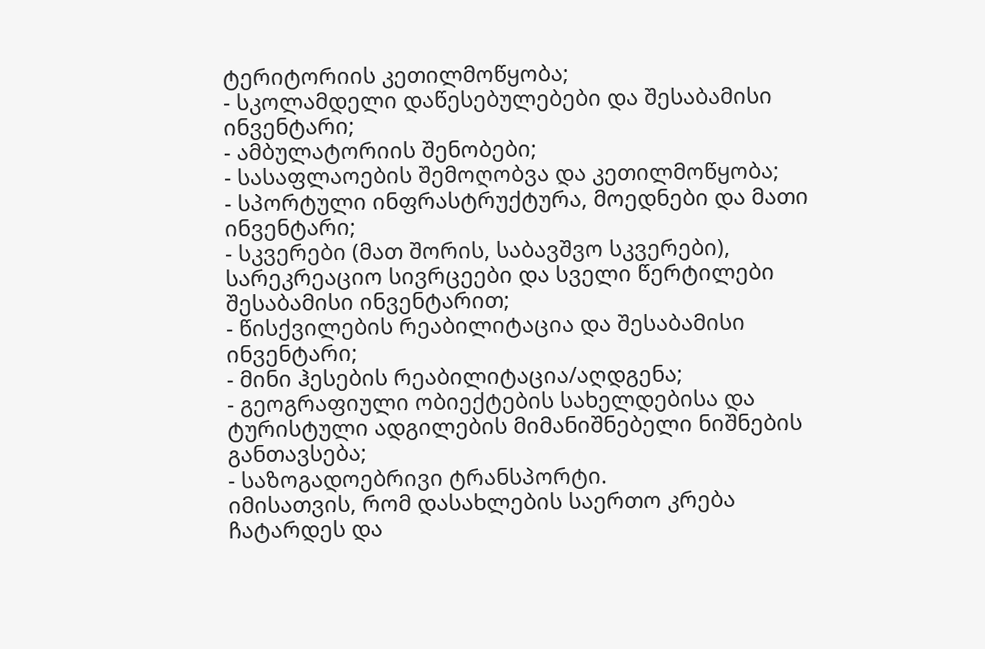ტერიტორიის კეთილმოწყობა;
- სკოლამდელი დაწესებულებები და შესაბამისი ინვენტარი;
- ამბულატორიის შენობები;
- სასაფლაოების შემოღობვა და კეთილმოწყობა;
- სპორტული ინფრასტრუქტურა, მოედნები და მათი ინვენტარი;
- სკვერები (მათ შორის, საბავშვო სკვერები), სარეკრეაციო სივრცეები და სველი წერტილები შესაბამისი ინვენტარით;
- წისქვილების რეაბილიტაცია და შესაბამისი ინვენტარი;
- მინი ჰესების რეაბილიტაცია/აღდგენა;
- გეოგრაფიული ობიექტების სახელდებისა და ტურისტული ადგილების მიმანიშნებელი ნიშნების განთავსება;
- საზოგადოებრივი ტრანსპორტი.
იმისათვის, რომ დასახლების საერთო კრება ჩატარდეს და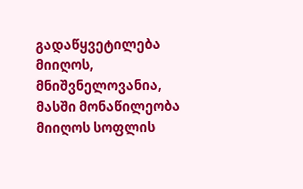გადაწყვეტილება მიიღოს, მნიშვნელოვანია, მასში მონაწილეობა მიიღოს სოფლის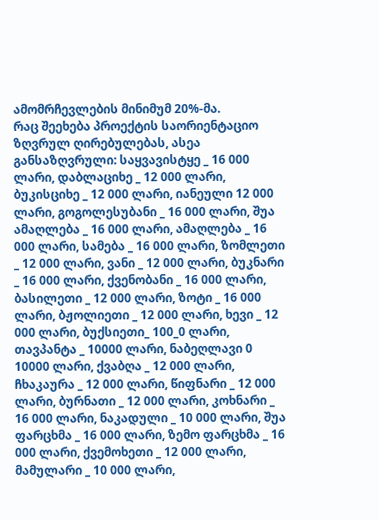ამომრჩევლების მინიმუმ 20%-მა.
რაც შეეხება პროექტის საორიენტაციო ზღვრულ ღირებულებას, ასეა განსაზღვრული: საყვავისტყე _ 16 000 ლარი, დაბლაციხე _ 12 000 ლარი, ბუკისციხე _ 12 000 ლარი, იანეული 12 000 ლარი, გოგოლესუბანი _ 16 000 ლარი, შუა ამაღლება _ 16 000 ლარი, ამაღლება _ 16 000 ლარი, სამება _ 16 000 ლარი, ზომლეთი _ 12 000 ლარი, ვანი _ 12 000 ლარი, ბუკნარი _ 16 000 ლარი, ქვენობანი _ 16 000 ლარი, ბასილეთი _ 12 000 ლარი, ზოტი _ 16 000 ლარი, ბჟოლიეთი _ 12 000 ლარი, ხევი _ 12 000 ლარი, ბუქსიეთი_ 100_0 ლარი, თავპანტა _ 10000 ლარი, ნაბეღლავი 0 10000 ლარი, ქვაბღა _ 12 000 ლარი, ჩხაკაურა _ 12 000 ლარი, წიფნარი _ 12 000 ლარი, ბურნათი _ 12 000 ლარი, კოხნარი _ 16 000 ლარი, ნაკადული _ 10 000 ლარი, შუა ფარცხმა _ 16 000 ლარი, ზემო ფარცხმა _ 16 000 ლარი, ქვემოხეთი _ 12 000 ლარი, მამულარი _ 10 000 ლარი,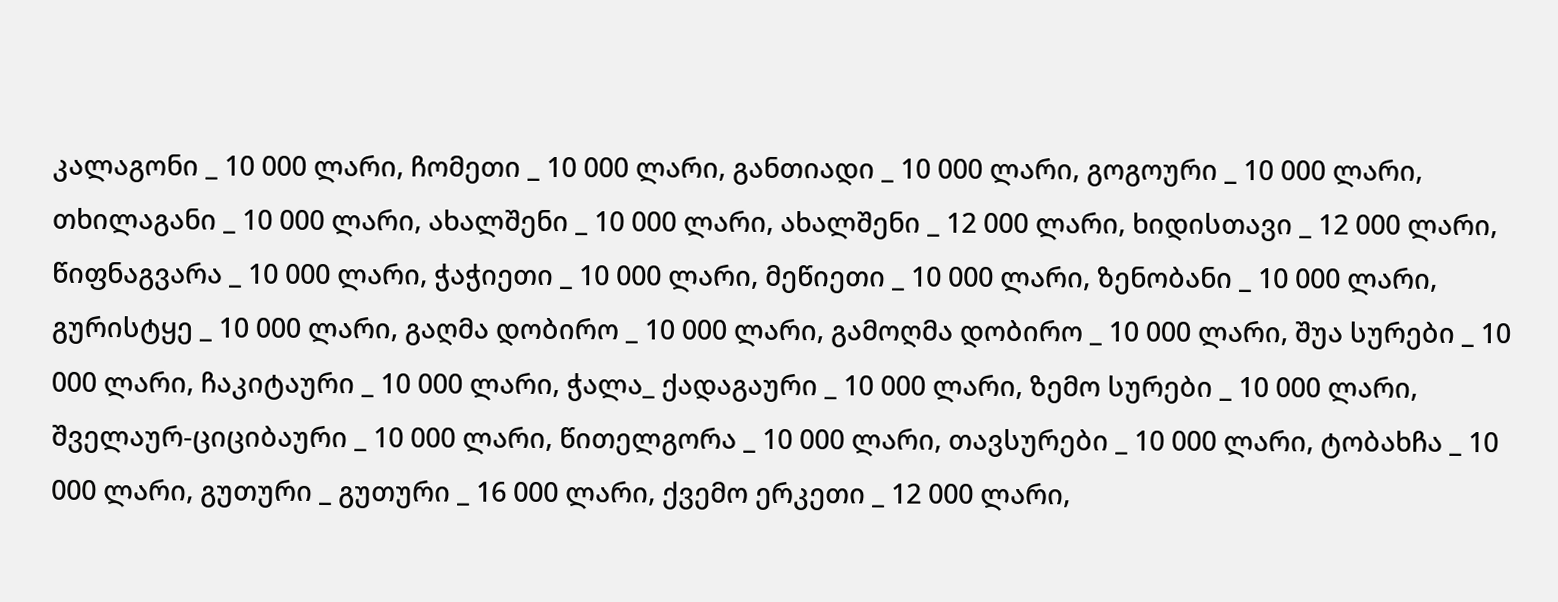კალაგონი _ 10 000 ლარი, ჩომეთი _ 10 000 ლარი, განთიადი _ 10 000 ლარი, გოგოური _ 10 000 ლარი, თხილაგანი _ 10 000 ლარი, ახალშენი _ 10 000 ლარი, ახალშენი _ 12 000 ლარი, ხიდისთავი _ 12 000 ლარი, წიფნაგვარა _ 10 000 ლარი, ჭაჭიეთი _ 10 000 ლარი, მეწიეთი _ 10 000 ლარი, ზენობანი _ 10 000 ლარი, გურისტყე _ 10 000 ლარი, გაღმა დობირო _ 10 000 ლარი, გამოღმა დობირო _ 10 000 ლარი, შუა სურები _ 10 000 ლარი, ჩაკიტაური _ 10 000 ლარი, ჭალა_ ქადაგაური _ 10 000 ლარი, ზემო სურები _ 10 000 ლარი, შველაურ-ციციბაური _ 10 000 ლარი, წითელგორა _ 10 000 ლარი, თავსურები _ 10 000 ლარი, ტობახჩა _ 10 000 ლარი, გუთური _ გუთური _ 16 000 ლარი, ქვემო ერკეთი _ 12 000 ლარი,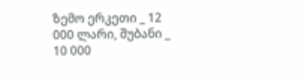ზემო ერკეთი _ 12 000 ლარი, შუბანი _ 10 000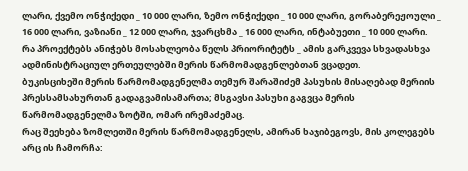ლარი, ქვემო ონჭიქედი _ 10 000 ლარი, ზემო ონჭიქედი _ 10 000 ლარი, გორაბერეჟოული _ 16 000 ლარი, ვაზიანი _ 12 000 ლარი, ჯვარცხმა _ 16 000 ლარი, ინტაბუეთი _ 10 000 ლარი.
რა პროექტებს ანიჭებს მოსახლეობა წელს პრიორიტეტს _ ამის გარკვევა სხვადასხვა ადმინისტრაციულ ერთეულებში მერის წარმომადგენლებთან ვცადეთ.
ბუკისციხეში მერის წარმომადგენელმა თემურ შარაშიძემ პასუხის მისაღებად მერიის პრესსამსახურთან გადაგვამისამართა; მსგავსი პასუხი გაგვცა მერის წარმომადგენელმა ზოტში, ომარ ირემაძემაც.
რაც შეეხება ზომლეთში მერის წარმომადგენელს, ამირან ხაჯიბეგოვს, მის კოლეგებს არც ის ჩამორჩა: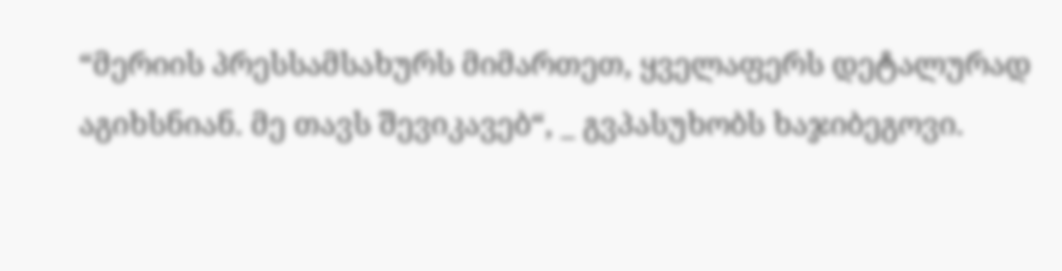“მერიის პრესსამსახურს მიმართეთ, ყველაფერს დეტალურად აგიხსნიან. მე თავს შევიკავებ“, _ გვპასუხობს ხაჯიბეგოვი.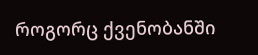როგორც ქვენობანში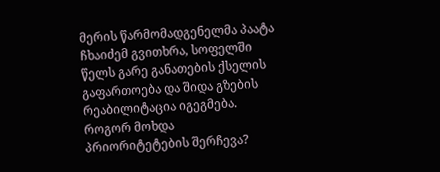მერის წარმომადგენელმა პაატა ჩხაიძემ გვითხრა, სოფელში წელს გარე განათების ქსელის გაფართოება და შიდა გზების რეაბილიტაცია იგეგმება.
როგორ მოხდა პრიორიტეტების შერჩევა?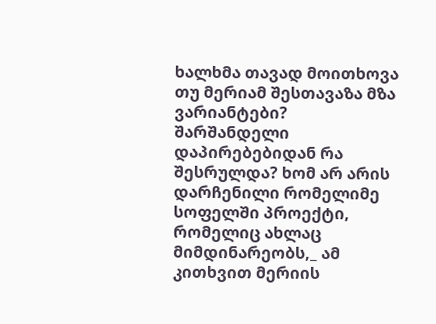ხალხმა თავად მოითხოვა თუ მერიამ შესთავაზა მზა ვარიანტები? შარშანდელი დაპირებებიდან რა შესრულდა? ხომ არ არის დარჩენილი რომელიმე სოფელში პროექტი, რომელიც ახლაც მიმდინარეობს,_ ამ კითხვით მერიის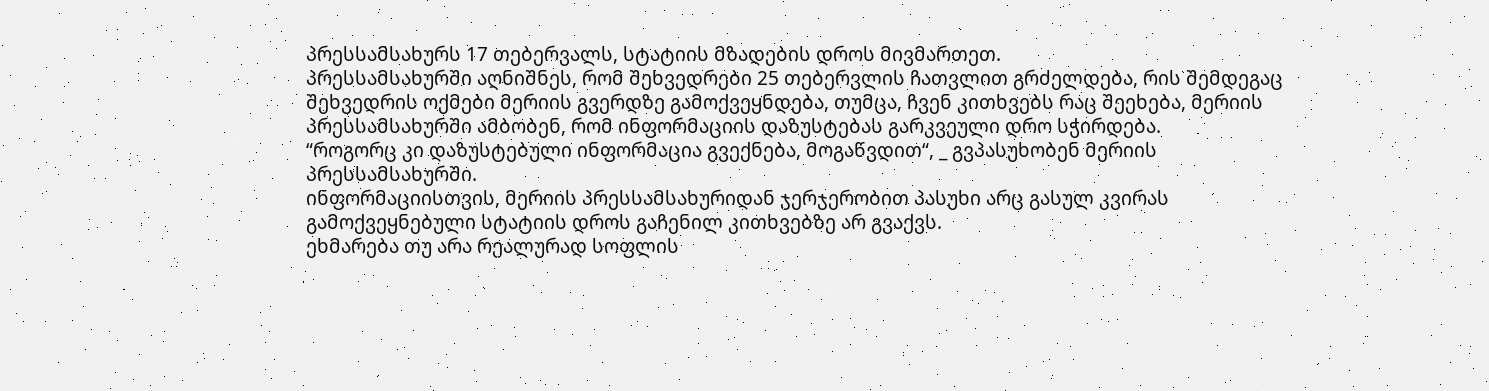პრესსამსახურს 17 თებერვალს, სტატიის მზადების დროს მივმართეთ.
პრესსამსახურში აღნიშნეს, რომ შეხვედრები 25 თებერვლის ჩათვლით გრძელდება, რის შემდეგაც შეხვედრის ოქმები მერიის გვერდზე გამოქვეყნდება, თუმცა, ჩვენ კითხვებს რაც შეეხება, მერიის პრესსამსახურში ამბობენ, რომ ინფორმაციის დაზუსტებას გარკვეული დრო სჭირდება.
“როგორც კი დაზუსტებული ინფორმაცია გვექნება, მოგაწვდით“, _ გვპასუხობენ მერიის პრესსამსახურში.
ინფორმაციისთვის, მერიის პრესსამსახურიდან ჯერჯერობით პასუხი არც გასულ კვირას გამოქვეყნებული სტატიის დროს გაჩენილ კითხვებზე არ გვაქვს.
ეხმარება თუ არა რეალურად სოფლის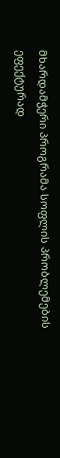მხარდამჭერი პროგრამა სოფლის პრობლემების ეფექტურად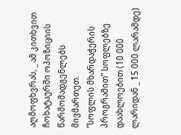აღმოფხვრას, _ ამ კითხვით ჩოხატაურში ოპოზიციის წარმომადგენლებს მივმართეთ.
“სოფლის მხარდაჭერის პროგრამით” სოფლებზე დაახლოებით (10 000 ლარიდან _ 15 000 ლარამდე)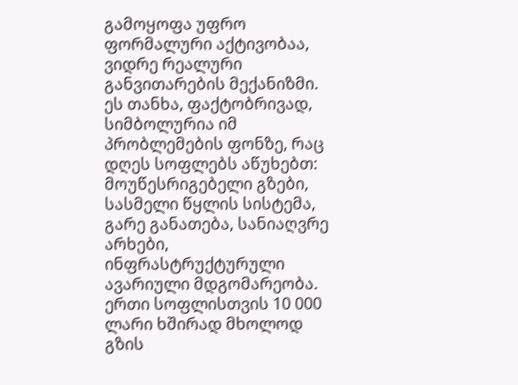გამოყოფა უფრო ფორმალური აქტივობაა, ვიდრე რეალური განვითარების მექანიზმი.
ეს თანხა, ფაქტობრივად, სიმბოლურია იმ პრობლემების ფონზე, რაც დღეს სოფლებს აწუხებთ: მოუწესრიგებელი გზები, სასმელი წყლის სისტემა, გარე განათება, სანიაღვრე არხები, ინფრასტრუქტურული ავარიული მდგომარეობა.
ერთი სოფლისთვის 10 000 ლარი ხშირად მხოლოდ გზის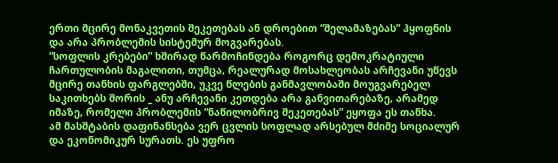ერთი მცირე მონაკვეთის შეკეთებას ან დროებით “შელამაზებას” ჰყოფნის და არა პრობლემის სისტემურ მოგვარებას.
“სოფლის კრებები” ხშირად წარმოჩინდება როგორც დემოკრატიული ჩართულობის მაგალითი, თუმცა, რეალურად მოსახლეობას არჩევანი უწევს მცირე თანხის ფარგლებში, უკვე წლების განმავლობაში მოუგვარებელ საკითხებს შორის _ ანუ არჩევანი კეთდება არა განვითარებაზე, არამედ იმაზე, რომელი პრობლემის “ნაწილობრივ შეკეთებას” ეყოფა ეს თანხა.
ამ მასშტაბის დაფინანსება ვერ ცვლის სოფლად არსებულ მძიმე სოციალურ და ეკონომიკურ სურათს. ეს უფრო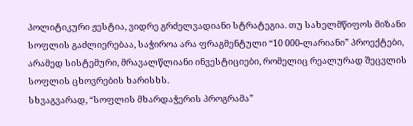პოლიტიკური ჟესტია, ვიდრე გრძელვადიანი სტრატეგია. თუ სახელმწიფოს მიზანი სოფლის გაძლიერებაა, საჭიროა არა ფრაგმენტული “10 000-ლარიანი” პროექტები, არამედ სისტემური, მრავალწლიანი ინვესტიციები, რომელიც რეალურად შეცვლის სოფლის ცხოვრების ხარისხს.
სხვაგვარად, “სოფლის მხარდაჭერის პროგრამა”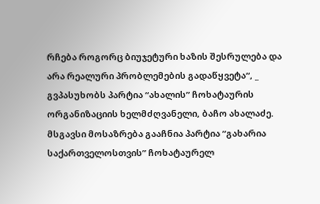რჩება როგორც ბიუჯეტური ხაზის შესრულება და არა რეალური პრობლემების გადაწყვეტა“, _ გვპასუხობს პარტია “ახალის” ჩოხატაურის ორგანიზაციის ხელმძღვანელი, ბაჩო ახალაძე.
მსგავსი მოსაზრება გააჩნია პარტია “გახარია საქართველოსთვის” ჩოხატაურელ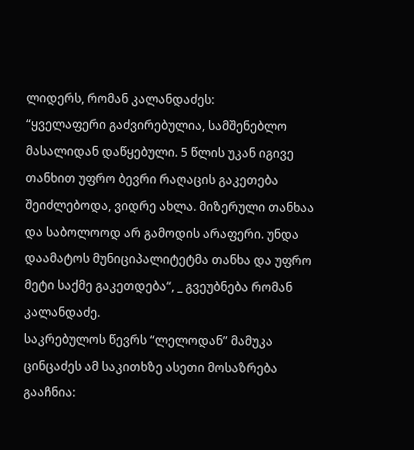ლიდერს, რომან კალანდაძეს:
“ყველაფერი გაძვირებულია, სამშენებლო მასალიდან დაწყებული. 5 წლის უკან იგივე თანხით უფრო ბევრი რაღაცის გაკეთება შეიძლებოდა, ვიდრე ახლა. მიზერული თანხაა და საბოლოოდ არ გამოდის არაფერი. უნდა დაამატოს მუნიციპალიტეტმა თანხა და უფრო მეტი საქმე გაკეთდება“, _ გვეუბნება რომან კალანდაძე.
საკრებულოს წევრს “ლელოდან” მამუკა ცინცაძეს ამ საკითხზე ასეთი მოსაზრება გააჩნია: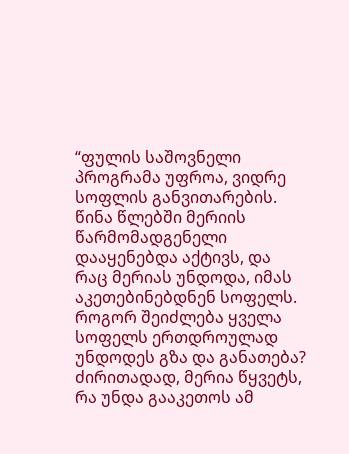“ფულის საშოვნელი პროგრამა უფროა, ვიდრე სოფლის განვითარების. წინა წლებში მერიის წარმომადგენელი დააყენებდა აქტივს, და რაც მერიას უნდოდა, იმას აკეთებინებდნენ სოფელს. როგორ შეიძლება ყველა სოფელს ერთდროულად უნდოდეს გზა და განათება? ძირითადად, მერია წყვეტს, რა უნდა გააკეთოს ამ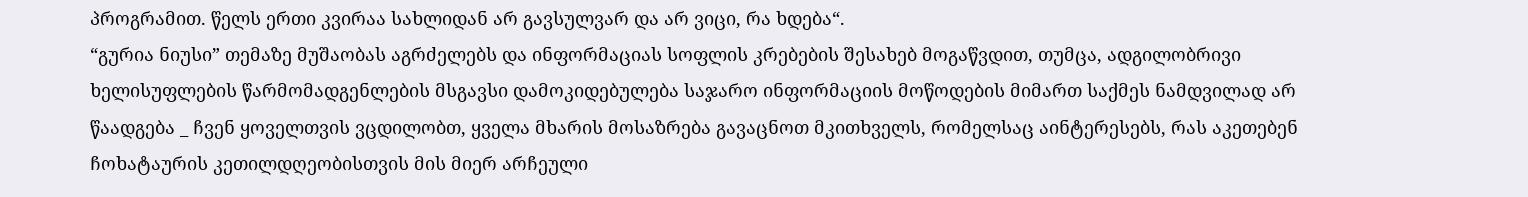პროგრამით. წელს ერთი კვირაა სახლიდან არ გავსულვარ და არ ვიცი, რა ხდება“.
“გურია ნიუსი” თემაზე მუშაობას აგრძელებს და ინფორმაციას სოფლის კრებების შესახებ მოგაწვდით, თუმცა, ადგილობრივი ხელისუფლების წარმომადგენლების მსგავსი დამოკიდებულება საჯარო ინფორმაციის მოწოდების მიმართ საქმეს ნამდვილად არ წაადგება _ ჩვენ ყოველთვის ვცდილობთ, ყველა მხარის მოსაზრება გავაცნოთ მკითხველს, რომელსაც აინტერესებს, რას აკეთებენ ჩოხატაურის კეთილდღეობისთვის მის მიერ არჩეული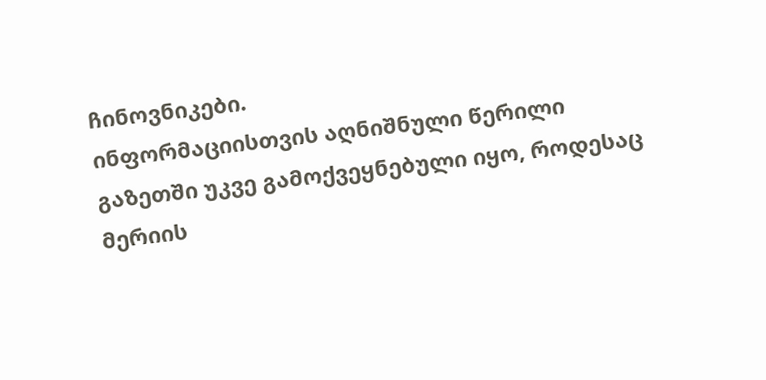ჩინოვნიკები.
ინფორმაციისთვის აღნიშნული წერილი გაზეთში უკვე გამოქვეყნებული იყო, როდესაც მერიის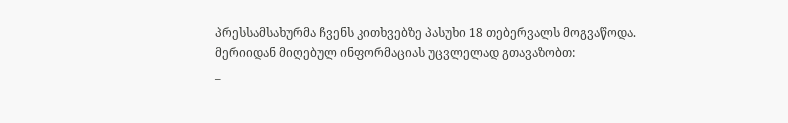პრესსამსახურმა ჩვენს კითხვებზე პასუხი 18 თებერვალს მოგვაწოდა.
მერიიდან მიღებულ ინფორმაციას უცვლელად გთავაზობთ:
_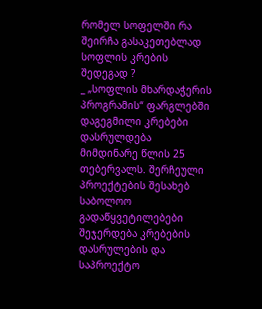რომელ სოფელში რა შეირჩა გასაკეთებლად სოფლის კრების შედეგად ?
_ „სოფლის მხარდაჭერის პროგრამის“ ფარგლებში დაგეგმილი კრებები დასრულდება მიმდინარე წლის 25 თებერვალს. შერჩეული პროექტების შესახებ საბოლოო გადაწყვეტილებები შეჯერდება კრებების დასრულების და საპროექტო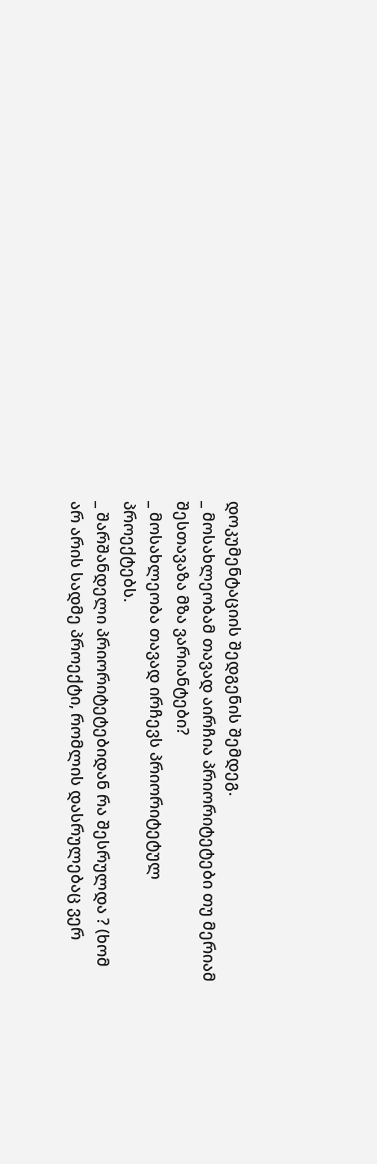დოკუმენტაციის შედგენის შემდეგ.
_ მოსახლეობამ თავად აირჩია პრიორიტეტები თუ მერიამ შესთავაზა მზა ვარიანტები?
_ მოსახლეობა თავად ირჩევს პრიორიტეტულ პროექტებს.
_ შარშანდელი პრიორიტეტებიდან რა შესრულდა ? (ხომ არ არის სადმე პროექტი, რომლის დასრულებაც ვერ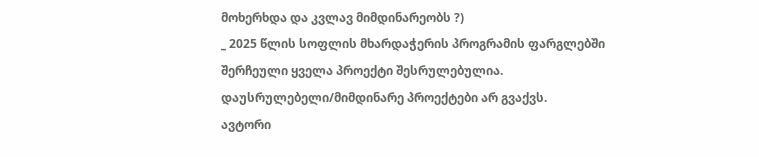მოხერხდა და კვლავ მიმდინარეობს ?)
_ 2025 წლის სოფლის მხარდაჭერის პროგრამის ფარგლებში შერჩეული ყველა პროექტი შესრულებულია. დაუსრულებელი/მიმდინარე პროექტები არ გვაქვს.
ავტორი